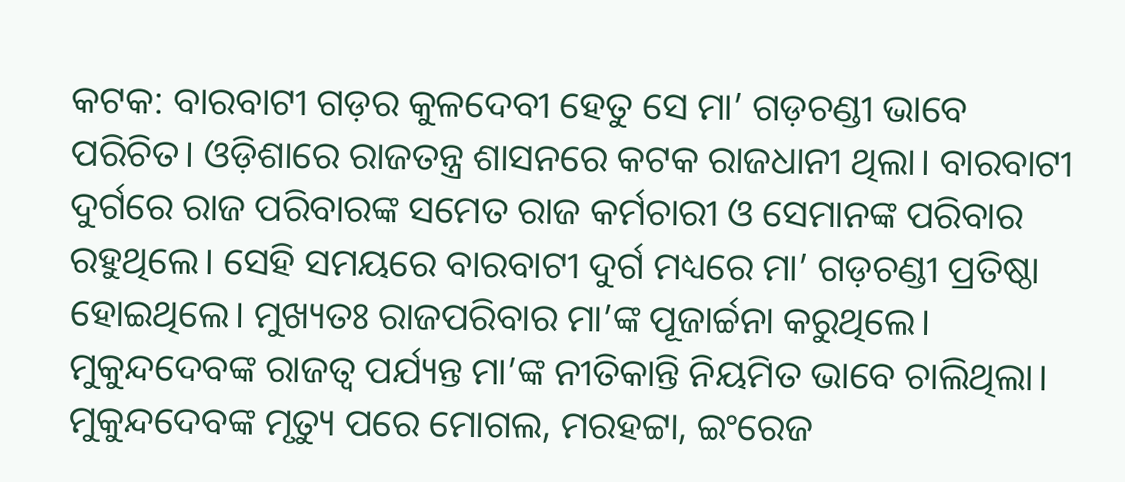କଟକ: ବାରବାଟୀ ଗଡ଼ର କୁଳଦେବୀ ହେତୁ ସେ ମା’ ଗଡ଼ଚଣ୍ଡୀ ଭାବେ ପରିଚିତ। ଓଡ଼ିଶାରେ ରାଜତନ୍ତ୍ର ଶାସନରେ କଟକ ରାଜଧାନୀ ଥିଲା। ବାରବାଟୀ ଦୁର୍ଗରେ ରାଜ ପରିବାରଙ୍କ ସମେତ ରାଜ କର୍ମଚାରୀ ଓ ସେମାନଙ୍କ ପରିବାର ରହୁଥିଲେ। ସେହି ସମୟରେ ବାରବାଟୀ ଦୁର୍ଗ ମଧ୍ୟରେ ମା’ ଗଡ଼ଚଣ୍ଡୀ ପ୍ରତିଷ୍ଠା ହୋଇଥିଲେ। ମୁଖ୍ୟତଃ ରାଜପରିବାର ମା’ଙ୍କ ପୂଜାର୍ଚ୍ଚନା କରୁଥିଲେ। ମୁକୁନ୍ଦଦେବଙ୍କ ରାଜତ୍ବ ପର୍ଯ୍ୟନ୍ତ ମା’ଙ୍କ ନୀତିକାନ୍ତି ନିୟମିତ ଭାବେ ଚାଲିଥିଲା। ମୁକୁନ୍ଦଦେବଙ୍କ ମୃତ୍ୟୁ ପରେ ମୋଗଲ, ମରହଟ୍ଟା, ଇଂରେଜ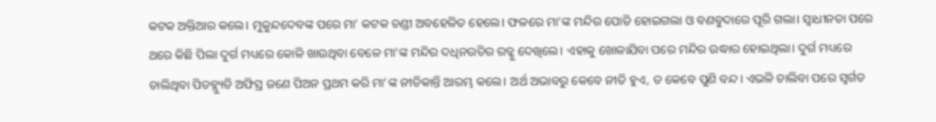କଟକ ଅକ୍ତିଆର କଲେ। ମୁକୁନ୍ଦଦେବଙ୍କ ପରେ ମା’ କଟକ ଚଣ୍ଡୀ ଅବହେଳିତ ହେଲେ। ଫଳରେ ମା’ଙ୍କ ମନ୍ଦିର ପୋତି ହୋଇଗଲା ଓ ବଣବୁଦାରେ ପୂରି ଗଲା। ସ୍ବାଧୀନତା ପରେ ଥରେ କିଛି ପିଲା ଦୁର୍ଗ ମଧ୍ୟରେ କୋଳି ଖାଉଥିବା ବେଳେ ମା’ଙ୍କ ମନ୍ଦିର ଦଧିନଉତିର ରଡ୍କୁ ଦେଖିଲେ। ଏହାକୁ ଖୋଳାଯିବା ପରେ ମନ୍ଦିର ଉଦ୍ଧାର ହୋଇଥିଲା। ଦୁର୍ଗ ମଧ୍ୟରେ ଚାଲିଥିବା ପିଡବ୍ଲ୍ୟୁଡି ଅଫିସ୍ର ଜଣେ ପିଅନ ପ୍ରଥମ କରି ମା’ଙ୍କ ନୀତିକାନ୍ତି ଆରମ୍ଭ କଲେ। ଅର୍ଥ ଅଭାବରୁ କେବେ ନୀତି ହୁଏ, ତ କେବେ ପୁଣି ବନ୍ଦ। ଏଭଳି ଚାଲିବା ପରେ ସ୍ବର୍ଗତ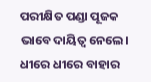ପରୀକ୍ଷିତ ପଣ୍ଡା ପୂଜକ ଭାବେ ଦାୟିତ୍ବ ନେଲେ। ଧୀରେ ଧୀରେ ବାହାର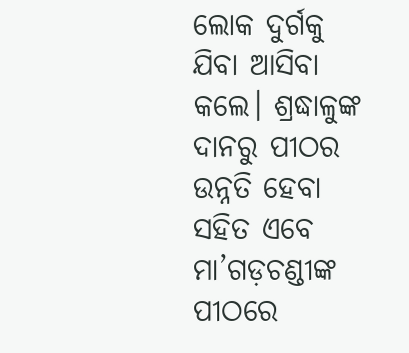ଲୋକ ଦୁର୍ଗକୁ ଯିବା ଆସିବା କଲେ। ଶ୍ରଦ୍ଧାଳୁଙ୍କ ଦାନରୁ ପୀଠର ଉନ୍ନତି ହେବା ସହିତ ଏବେ ମା’ଗଡ଼ଚଣ୍ଡୀଙ୍କ ପୀଠରେ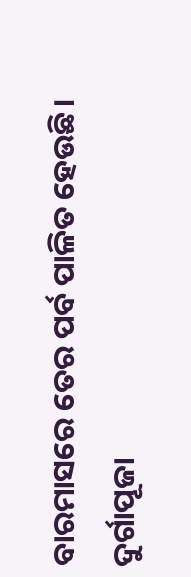ବାରମାସରେ ତେର ପର୍ବ ପାଳିତ ହେଉଛି।
ଦୁର୍ଗାପୂଜା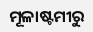ମୂଳାଷ୍ଟମୀରୁ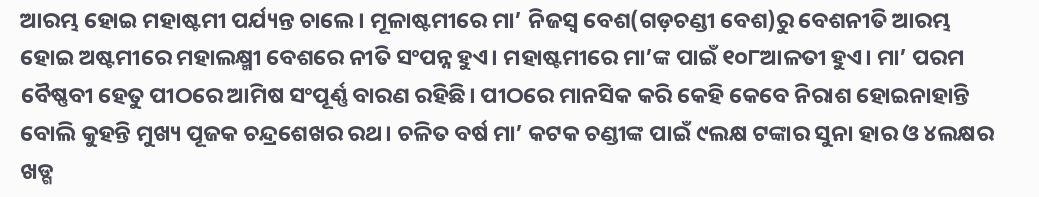ଆରମ୍ଭ ହୋଇ ମହାଷ୍ଟମୀ ପର୍ଯ୍ୟନ୍ତ ଚାଲେ। ମୂଳାଷ୍ଟମୀରେ ମା’ ନିଜସ୍ବ ବେଶ(ଗଡ଼ଚଣ୍ଡୀ ବେଶ)ରୁ ବେଶନୀତି ଆରମ୍ଭ ହୋଇ ଅଷ୍ଟମୀରେ ମହାଲକ୍ଷ୍ମୀ ବେଶରେ ନୀତି ସଂପନ୍ନ ହୁଏ। ମହାଷ୍ଟମୀରେ ମା’ଙ୍କ ପାଇଁ ୧୦୮ଆଳତୀ ହୁଏ। ମା’ ପରମ ବୈଷ୍ଣବୀ ହେତୁ ପୀଠରେ ଆମିଷ ସଂପୂର୍ଣ୍ଣ ବାରଣ ରହିଛି। ପୀଠରେ ମାନସିକ କରି କେହି କେବେ ନିରାଶ ହୋଇନାହାନ୍ତି ବୋଲି କୁହନ୍ତି ମୁଖ୍ୟ ପୂଜକ ଚନ୍ଦ୍ରଶେଖର ରଥ। ଚଳିତ ବର୍ଷ ମା’ କଟକ ଚଣ୍ଡୀଙ୍କ ପାଇଁ ୯ଲକ୍ଷ ଟଙ୍କାର ସୁନା ହାର ଓ ୪ଲକ୍ଷର ଖଡ୍ଗ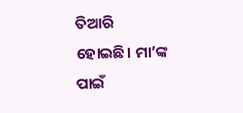ତିଆରି ହୋଇଛି। ମା’ଙ୍କ ପାଇଁ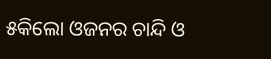୫କିଲୋ ଓଜନର ଚାନ୍ଦି ଓ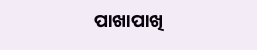ପାଖାପାଖି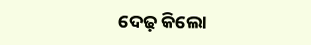ଦେଢ଼ କିଲୋ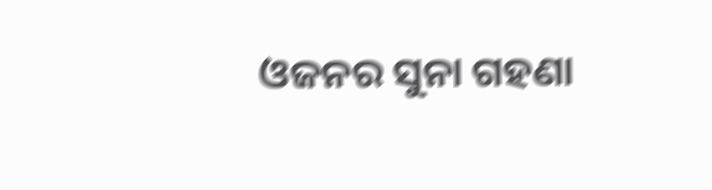ଓଜନର ସୁନା ଗହଣା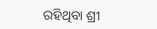ରହିଥିବା ଶ୍ରୀ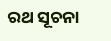ରଥ ସୂଚନା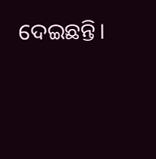ଦେଇଛନ୍ତି।